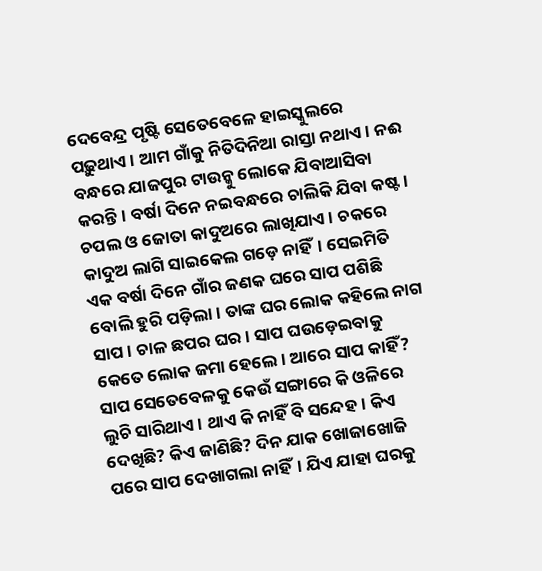ଦେବେନ୍ଦ୍ର ପୃଷ୍ଟି ସେତେବେଳେ ହାଇସ୍କୁଲରେ ପଢ଼ୁଥାଏ। ଆମ ଗାଁକୁ ନିତିଦିନିଆ ରାସ୍ତା ନଥାଏ। ନଈ ବନ୍ଧରେ ଯାଜପୁର ଟାଉନ୍କୁ ଲୋକେ ଯିବାଆସିବା କରନ୍ତି। ବର୍ଷା ଦିନେ ନଇବନ୍ଧରେ ଚାଲିକି ଯିବା କଷ୍ଟ। ଚପଲ ଓ ଜୋତା କାଦୁଅରେ ଲାଖିଯାଏ। ଚକରେ କାଦୁଅ ଲାଗି ସାଇକେଲ ଗଡ଼େ ନାହିଁ। ସେଇମିତି ଏକ ବର୍ଷା ଦିନେ ଗାଁର ଜଣକ ଘରେ ସାପ ପଶିଛି ବୋଲି ହୁରି ପଡ଼ିଲା। ତାଙ୍କ ଘର ଲୋକ କହିଲେ ନାଗ ସାପ। ଚାଳ ଛପର ଘର। ସାପ ଘଉଡ଼େଇବାକୁ କେତେ ଲୋକ ଜମା ହେଲେ। ଆରେ ସାପ କାହିଁ? ସାପ ସେତେବେଳକୁ କେଉଁ ସଙ୍ଗାରେ କି ଓଳିରେ ଲୁଚି ସାରିଥାଏ। ଥାଏ କି ନାହିଁ ବି ସନ୍ଦେହ। କିଏ ଦେଖିଛି? କିଏ ଜାଣିଛି? ଦିନ ଯାକ ଖୋଜାଖୋଜି ପରେ ସାପ ଦେଖାଗଲା ନାହିଁ। ଯିଏ ଯାହା ଘରକୁ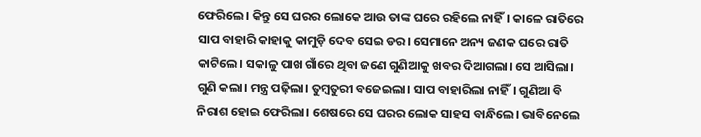ଫେରିଲେ। କିନ୍ତୁ ସେ ଘରର ଲୋକେ ଆଉ ତାଙ୍କ ଘରେ ରହିଲେ ନାହିଁ। କାଳେ ରାତିରେ ସାପ ବାହାରି କାହାକୁ କାମୁଡ଼ି ଦେବ ସେଇ ଡର। ସେମାନେ ଅନ୍ୟ ଜଣକ ଘରେ ରାତି କାଟିଲେ। ସକାଳୁ ପାଖ ଗାଁରେ ଥିବା ଜଣେ ଗୁଣିଆକୁ ଖବର ଦିଆଗଲା। ସେ ଆସିଲା। ଗୁଣି କଲା। ମନ୍ତ୍ର ପଢ଼ିଲା। ତୁମ୍ବତୁରୀ ବଜେଇଲା। ସାପ ବାହାରିଲା ନାହିଁ। ଗୁଣିଆ ବି ନିରାଶ ହୋଇ ଫେରିଲା। ଶେଷରେ ସେ ଘରର ଲୋକ ସାହସ ବାନ୍ଧିଲେ। ଭାବିନେଲେ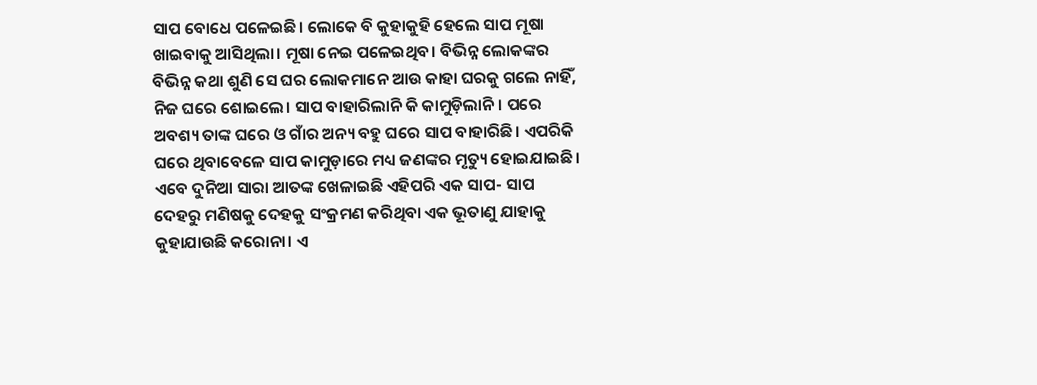ସାପ ବୋଧେ ପଳେଇଛି। ଲୋକେ ବି କୁହାକୁହି ହେଲେ ସାପ ମୂଷା ଖାଇବାକୁ ଆସିଥିଲା। ମୂଷା ନେଇ ପଳେଇଥିବ। ବିଭିନ୍ନ ଲୋକଙ୍କର ବିଭିନ୍ନ କଥା ଶୁଣି ସେ ଘର ଲୋକମାନେ ଆଉ କାହା ଘରକୁ ଗଲେ ନାହିଁ, ନିଜ ଘରେ ଶୋଇଲେ। ସାପ ବାହାରିଲାନି କି କାମୁଡ଼ିଲାନି। ପରେ ଅବଶ୍ୟ ତାଙ୍କ ଘରେ ଓ ଗାଁର ଅନ୍ୟ ବହୁ ଘରେ ସାପ ବାହାରିଛି। ଏପରିକି ଘରେ ଥିବାବେଳେ ସାପ କାମୁଡ଼ାରେ ମଧ୍ୟ ଜଣଙ୍କର ମୃତ୍ୟୁ ହୋଇଯାଇଛି। ଏବେ ଦୁନିଆ ସାରା ଆତଙ୍କ ଖେଳାଇଛି ଏହିପରି ଏକ ସାପ- ସାପ ଦେହରୁ ମଣିଷକୁ ଦେହକୁ ସଂକ୍ରମଣ କରିଥିବା ଏକ ଭୂତାଣୁ ଯାହାକୁ କୁହାଯାଉଛି କରୋନା। ଏ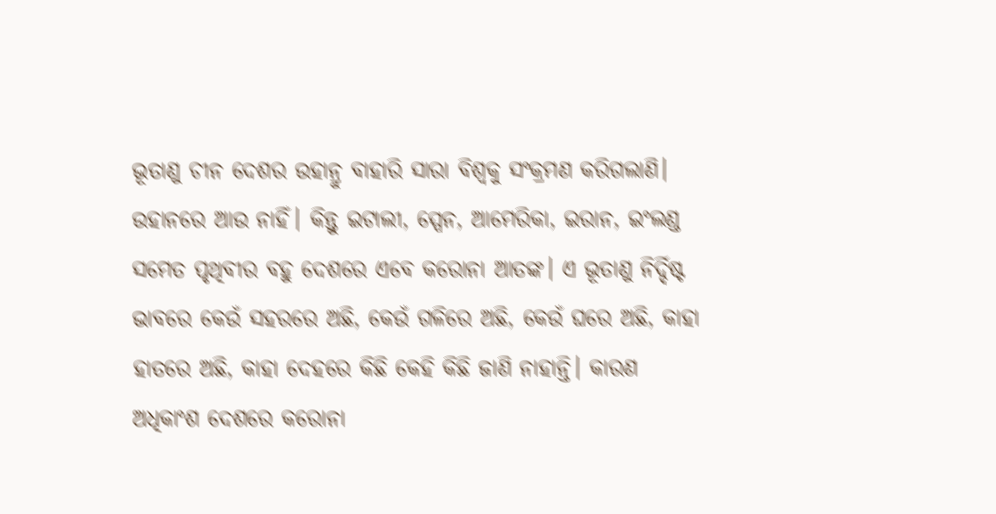ଭୂତାଣୁ ଚୀନ ଦେଶର ଉହାନ୍ରୁ ବାହାରି ସାରା ବିଶ୍ୱକୁ ସଂକ୍ରମଣ କରିଗଲାଣି। ଉହାନରେ ଆଉ ନାହିଁ। କିନ୍ତୁ ଇଟାଲୀ, ସ୍ପେନ, ଆମେରିକା, ଇରାନ, ଇଂଲଣ୍ଡ ସମେତ ପୃଥିବୀର ବହୁ ଦେଶରେ ଏବେ କରୋନା ଆତଙ୍କ। ଏ ଭୂତାଣୁ ନିର୍ଦ୍ଦିଷ୍ଟ ଭାବରେ କେଉଁ ସହରରେ ଅଛି, କେଉଁ ଗଳିରେ ଅଛି, କେଉଁ ଘରେ ଅଛି, କାହା ହାତରେ ଅଛି, କାହା ଦେହରେ କିଛି କେହି କିଛି ଜାଣି ନାହାନ୍ତି। କାରଣ ଅଧିକାଂଶ ଦେଶରେ କରୋନା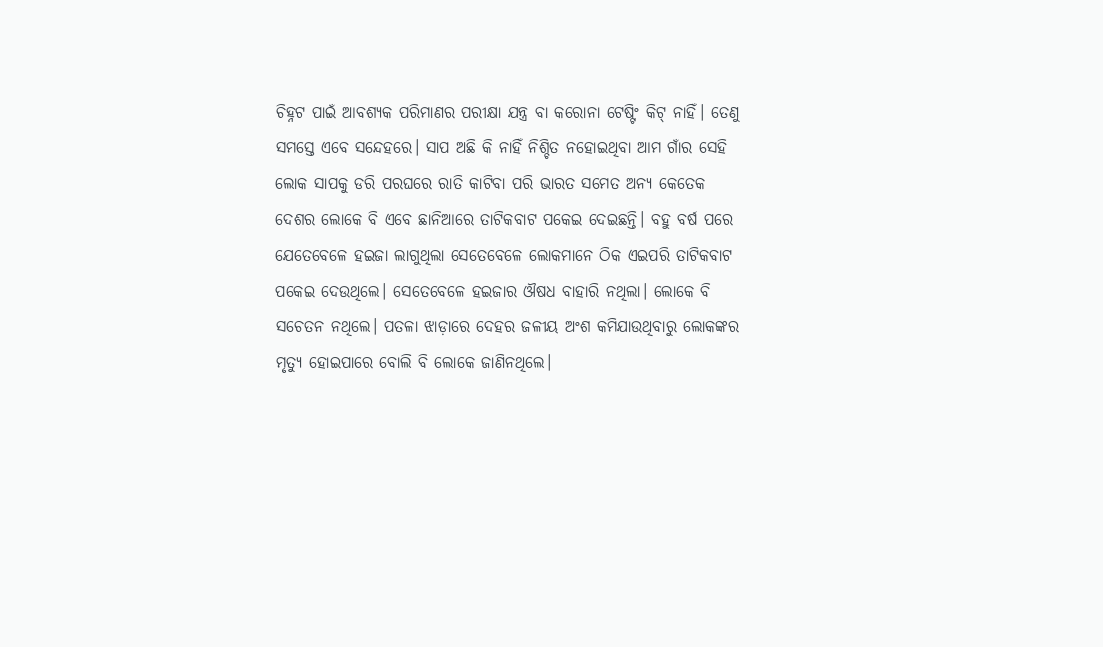ଚିହ୍ନଟ ପାଇଁ ଆବଶ୍ୟକ ପରିମାଣର ପରୀକ୍ଷା ଯନ୍ତ୍ର ବା କରୋନା ଟେଷ୍ଟିଂ କିଟ୍ ନାହିଁ। ତେଣୁ ସମସ୍ତେ ଏବେ ସନ୍ଦେହରେ। ସାପ ଅଛି କି ନାହିଁ ନିଶ୍ଚିତ ନହୋଇଥିବା ଆମ ଗାଁର ସେହି ଲୋକ ସାପକୁ ଡରି ପରଘରେ ରାତି କାଟିବା ପରି ଭାରତ ସମେତ ଅନ୍ୟ କେତେକ ଦେଶର ଲୋକେ ବି ଏବେ ଛାନିଆରେ ତାଟିକବାଟ ପକେଇ ଦେଇଛନ୍ତି। ବହୁ ବର୍ଷ ପରେ ଯେତେବେଳେ ହଇଜା ଲାଗୁଥିଲା ସେତେବେଳେ ଲୋକମାନେ ଠିକ ଏଇପରି ତାଟିକବାଟ ପକେଇ ଦେଉଥିଲେ। ସେତେବେଳେ ହଇଜାର ଔଷଧ ବାହାରି ନଥିଲା। ଲୋକେ ବି ସଚେତନ ନଥିଲେ। ପତଳା ଝାଡ଼ାରେ ଦେହର ଜଳୀୟ ଅଂଶ କମିଯାଉଥିବାରୁ ଲୋକଙ୍କର ମୃତ୍ୟୁ ହୋଇପାରେ ବୋଲି ବି ଲୋକେ ଜାଣିନଥିଲେ।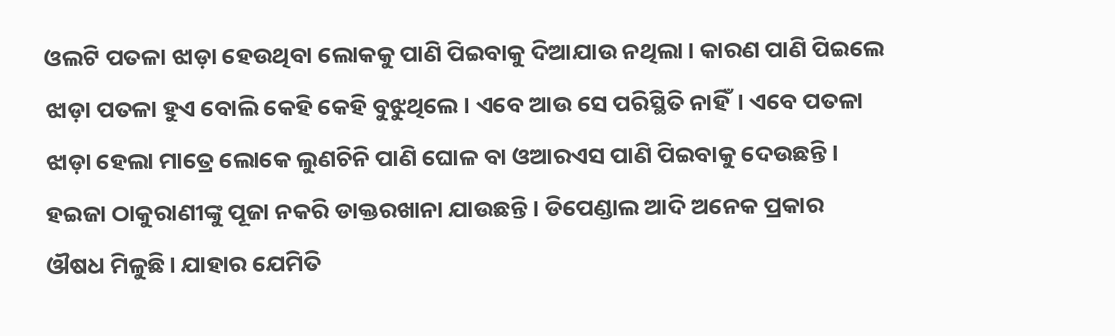ଓଲଟି ପତଳା ଝାଡ଼ା ହେଉଥିବା ଲୋକକୁ ପାଣି ପିଇବାକୁ ଦିଆଯାଉ ନଥିଲା। କାରଣ ପାଣି ପିଇଲେ ଝାଡ଼ା ପତଳା ହୁଏ ବୋଲି କେହି କେହି ବୁଝୁଥିଲେ। ଏବେ ଆଉ ସେ ପରିସ୍ଥିତି ନାହିଁ। ଏବେ ପତଳା ଝାଡ଼ା ହେଲା ମାତ୍ରେ ଲୋକେ ଲୁଣଚିନି ପାଣି ଘୋଳ ବା ଓଆରଏସ ପାଣି ପିଇବାକୁ ଦେଉଛନ୍ତି। ହଇଜା ଠାକୁରାଣୀଙ୍କୁ ପୂଜା ନକରି ଡାକ୍ତରଖାନା ଯାଉଛନ୍ତି। ଡିପେଣ୍ଡାଲ ଆଦି ଅନେକ ପ୍ରକାର ଔଷଧ ମିଳୁଛି। ଯାହାର ଯେମିତି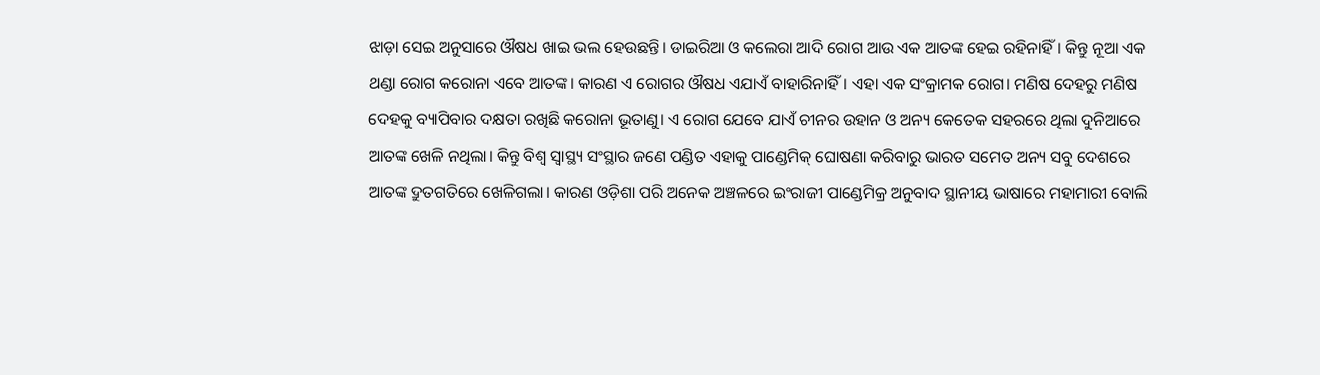ଝାଡ଼ା ସେଇ ଅନୁସାରେ ଔଷଧ ଖାଇ ଭଲ ହେଉଛନ୍ତି। ଡାଇରିଆ ଓ କଲେରା ଆଦି ରୋଗ ଆଉ ଏକ ଆତଙ୍କ ହେଇ ରହିନାହିଁ। କିନ୍ତୁ ନୂଆ ଏକ ଥଣ୍ଡା ରୋଗ କରୋନା ଏବେ ଆତଙ୍କ। କାରଣ ଏ ରୋଗର ଔଷଧ ଏଯାଏଁ ବାହାରିନାହିଁ। ଏହା ଏକ ସଂକ୍ରାମକ ରୋଗ। ମଣିଷ ଦେହରୁ ମଣିଷ ଦେହକୁ ବ୍ୟାପିବାର ଦକ୍ଷତା ରଖିଛି କରୋନା ଭୂତାଣୁ। ଏ ରୋଗ ଯେବେ ଯାଏଁ ଚୀନର ଉହାନ ଓ ଅନ୍ୟ କେତେକ ସହରରେ ଥିଲା ଦୁନିଆରେ ଆତଙ୍କ ଖେଳି ନଥିଲା। କିନ୍ତୁ ବିଶ୍ୱ ସ୍ୱାସ୍ଥ୍ୟ ସଂସ୍ଥାର ଜଣେ ପଣ୍ଡିତ ଏହାକୁ ପାଣ୍ଡେମିକ୍ ଘୋଷଣା କରିବାରୁ ଭାରତ ସମେତ ଅନ୍ୟ ସବୁ ଦେଶରେ ଆତଙ୍କ ଦ୍ରୁତଗତିରେ ଖେଳିଗଲା। କାରଣ ଓଡ଼ିଶା ପରି ଅନେକ ଅଞ୍ଚଳରେ ଇଂରାଜୀ ପାଣ୍ଡେମିକ୍ର ଅନୁବାଦ ସ୍ଥାନୀୟ ଭାଷାରେ ମହାମାରୀ ବୋଲି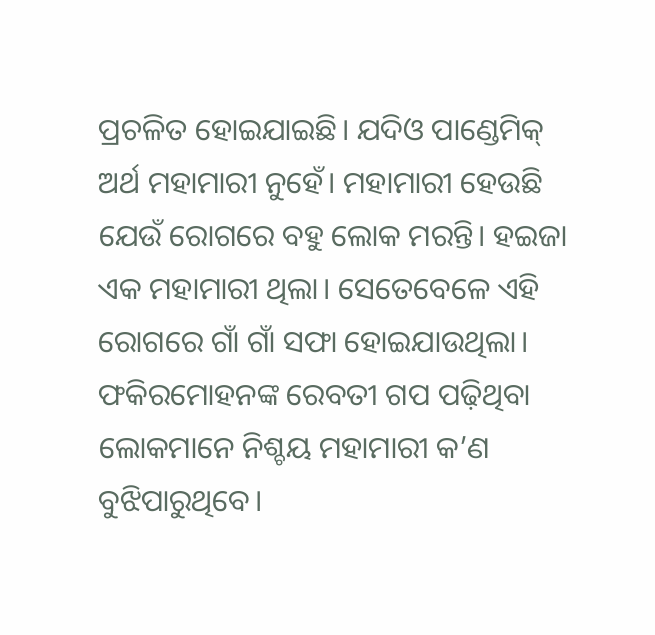ପ୍ରଚଳିତ ହୋଇଯାଇଛି। ଯଦିଓ ପାଣ୍ଡେମିକ୍ ଅର୍ଥ ମହାମାରୀ ନୁହେଁ। ମହାମାରୀ ହେଉଛି ଯେଉଁ ରୋଗରେ ବହୁ ଲୋକ ମରନ୍ତି। ହଇଜା ଏକ ମହାମାରୀ ଥିଲା। ସେତେବେଳେ ଏହି ରୋଗରେ ଗାଁ ଗାଁ ସଫା ହୋଇଯାଉଥିଲା। ଫକିରମୋହନଙ୍କ ରେବତୀ ଗପ ପଢ଼ିଥିବା ଲୋକମାନେ ନିଶ୍ଚୟ ମହାମାରୀ କ’ଣ ବୁଝିପାରୁଥିବେ।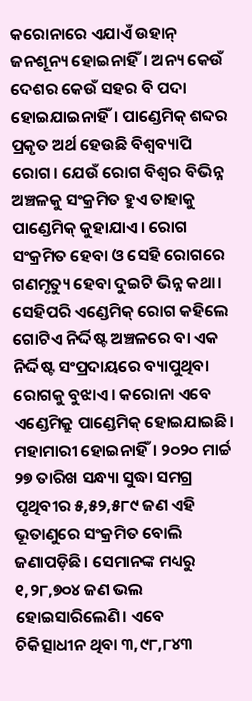କରୋନାରେ ଏଯାଏଁ ଉହାନ୍ ଜନଶୂନ୍ୟ ହୋଇନାହିଁ। ଅନ୍ୟ କେଉଁ ଦେଶର କେଉଁ ସହର ବି ପଦା ହୋଇଯାଇନାହିଁ। ପାଣ୍ଡେମିକ୍ ଶବ୍ଦର ପ୍ରକୃତ ଅର୍ଥ ହେଉଛି ବିଶ୍ୱବ୍ୟାପି ରୋଗ। ଯେଉଁ ରୋଗ ବିଶ୍ୱର ବିଭିନ୍ନ ଅଞ୍ଚଳକୁ ସଂକ୍ରମିତ ହୁଏ ତାହାକୁ ପାଣ୍ଡେମିକ୍ କୁହାଯାଏ। ରୋଗ ସଂକ୍ରମିତ ହେବା ଓ ସେହି ରୋଗରେ ଗଣମୃତ୍ୟୁ ହେବା ଦୁଇଟି ଭିନ୍ନ କଥା। ସେହିପରି ଏଣ୍ଡେମିକ୍ ରୋଗ କହିଲେ ଗୋଟିଏ ନିର୍ଦ୍ଦିଷ୍ଟ ଅଞ୍ଚଳରେ ବା ଏକ ନିର୍ଦ୍ଦିଷ୍ଟ ସଂପ୍ରଦାୟରେ ବ୍ୟାପୁଥିବା ରୋଗକୁ ବୁଝାଏ। କରୋନା ଏବେ ଏଣ୍ଡେମିକ୍ରୁ ପାଣ୍ଡେମିକ୍ ହୋଇଯାଇଛି। ମହାମାରୀ ହୋଇନାହିଁ। ୨୦୨୦ ମାର୍ଚ୍ଚ ୨୭ ତାରିଖ ସନ୍ଧ୍ୟା ସୁଦ୍ଧା ସମଗ୍ର ପୃଥିବୀର ୫,୫୨,୫୮୯ ଜଣ ଏହି ଭୂତାଣୁରେ ସଂକ୍ରମିତ ବୋଲି ଜଣାପଡ଼ିଛି। ସେମାନଙ୍କ ମଧ୍ୟରୁ ୧,୨୮,୭୦୪ ଜଣ ଭଲ ହୋଇସାରିଲେଣି। ଏବେ ଚିକିତ୍ସାଧୀନ ଥିବା ୩,୯୮,୮୪୩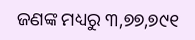ଜଣଙ୍କ ମଧ୍ୟରୁ ୩,୭୭,୭୯୧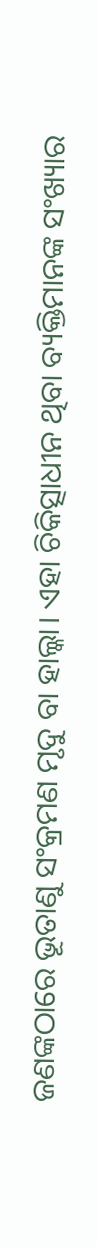ଜଣଙ୍କଠାରେ ଭୂତାଣୁ ସଂକ୍ରମଣ ମୃଦୁ ବା ହାଲ୍କା। ଏହା ଚିକିତ୍ସାଧୀନ ଥିବା ବ୍ୟକ୍ତିମାନଙ୍କ ସଂଖ୍ୟାର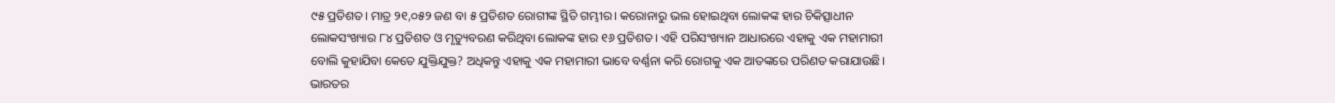୯୫ ପ୍ରତିଶତ। ମାତ୍ର ୨୧,୦୫୨ ଜଣ ବା ୫ ପ୍ରତିଶତ ରୋଗୀଙ୍କ ସ୍ଥିତି ଗମ୍ଭୀର। କରୋନାରୁ ଭଲ ହୋଇଥିବା ଲୋକଙ୍କ ହାର ଚିକିତ୍ସାଧୀନ ଲୋକସଂଖ୍ୟାର ୮୪ ପ୍ରତିଶତ ଓ ମୃତ୍ୟୁବରଣ କରିଥିବା ଲୋକଙ୍କ ହାର ୧୬ ପ୍ରତିଶତ। ଏହି ପରିସଂଖ୍ୟାନ ଆଧାରରେ ଏହାକୁ ଏକ ମହାମାରୀ ବୋଲି କୁହାଯିବା କେତେ ଯୁକ୍ତିଯୁକ୍ତ? ଅଧିକନ୍ତୁ ଏହାକୁ ଏକ ମହାମାରୀ ଭାବେ ବର୍ଣ୍ଣନା କରି ରୋଗକୁ ଏକ ଆତଙ୍କରେ ପରିଣତ କରାଯାଉଛି। ଭାରତର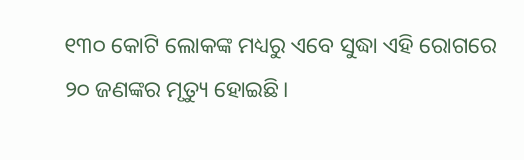୧୩୦ କୋଟି ଲୋକଙ୍କ ମଧ୍ୟରୁ ଏବେ ସୁଦ୍ଧା ଏହି ରୋଗରେ ୨୦ ଜଣଙ୍କର ମୃତ୍ୟୁ ହୋଇଛି।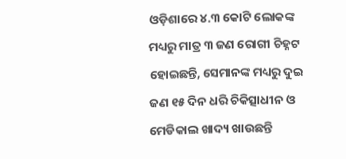ଓଡ଼ିଶାରେ ୪.୩ କୋଟି ଲୋକଙ୍କ ମଧ୍ୟରୁ ମାତ୍ର ୩ ଜଣ ରୋଗୀ ଚିହ୍ନଟ ହୋଇଛନ୍ତି, ସେମାନଙ୍କ ମଧ୍ୟରୁ ଦୁଇ ଜଣ ୧୫ ଦିନ ଧରି ଚିକିତ୍ସାଧୀନ ଓ ମେଡିକାଲ ଖାଦ୍ୟ ଖାଉଛନ୍ତି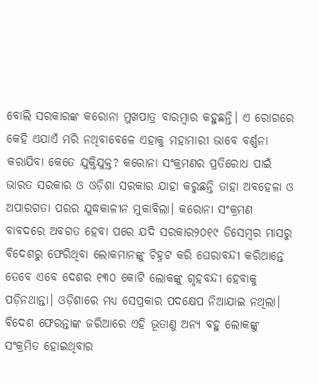ବୋଲି ସରକାରଙ୍କ କରୋନା ମୁଖପାତ୍ର ବାରମ୍ବାର କହୁଛନ୍ତି। ଏ ରୋଗରେ କେହି ଏଯାଏଁ ମରି ନଥିବାବେଳେ ଏହାକୁ ମହାମାରୀ ଭାବେ ବର୍ଣ୍ଣନା କରାଯିବା କେତେ ଯୁକ୍ତିଯୁକ୍ତ? କରୋନା ସଂକ୍ରମଣର ପ୍ରତିରୋଧ ପାଇଁ ଭାରତ ସରକାର ଓ ଓଡ଼ିଶା ସରକାର ଯାହା କରୁଛନ୍ତି ତାହା ଅବହେଳା ଓ ଅପାରଗତା ପରର ଯୁଦ୍ଧକାଳୀନ ମୁକାବିଲା। କରୋନା ସଂକ୍ରମଣ ବାବଦରେ ଅବଗତ ହେବା ପରେ ଯଦି ସରକାର୨୦୧୯ ଡିସେମ୍ବର ମାସରୁ ବିଦେଶରୁ ଫେରିଥିବା ଲୋକମାନଙ୍କୁ ଚିହ୍ନଟ କରି ଘେରାବନ୍ଦୀ କରିଥାନ୍ତେ ତେବେ ଏବେ ଦେଶର ୧୩୦ କୋଟି ଲୋକଙ୍କୁ ଗୃହବନ୍ଦୀ ହେବାକୁ ପଡ଼ିନଥାନ୍ତା। ଓଡ଼ିଶାରେ ମଧ୍ୟ ସେପ୍ରକାର ପଦକ୍ଷେପ ନିଆଯାଇ ନଥିଲା। ବିଦେଶ ଫେରନ୍ତାଙ୍କ ଜରିଆରେ ଏହି ଭୂତାଣୁ ଅନ୍ୟ ବହୁ ଲୋକଙ୍କୁ ସଂକ୍ରମିତ ହୋଇଥିବାର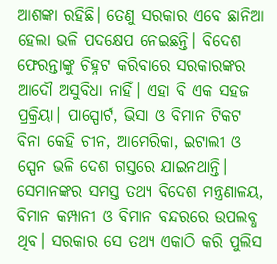ଆଶଙ୍କା ରହିଛି। ତେଣୁ ସରକାର ଏବେ ଛାନିଆ ହେଲା ଭଳି ପଦକ୍ଷେପ ନେଇଛନ୍ତି। ବିଦେଶ ଫେରନ୍ତାଙ୍କୁ ଚିହ୍ନଟ କରିବାରେ ସରକାରଙ୍କର ଆଦୌ ଅସୁବିଧା ନାହିଁ। ଏହା ବି ଏକ ସହଜ ପ୍ରକ୍ରିୟା। ପାସ୍ପୋର୍ଟ, ଭିସା ଓ ବିମାନ ଟିକଟ ବିନା କେହି ଚୀନ, ଆମେରିକା, ଇଟାଲୀ ଓ ସ୍ପେନ ଭଳି ଦେଶ ଗସ୍ତରେ ଯାଇନଥାନ୍ତି। ସେମାନଙ୍କର ସମସ୍ତ ତଥ୍ୟ ବିଦେଶ ମନ୍ତ୍ରଣାଳୟ, ବିମାନ କମ୍ପାନୀ ଓ ବିମାନ ବନ୍ଦରରେ ଉପଲବ୍ଧ ଥିବ। ସରକାର ସେ ତଥ୍ୟ ଏକାଠି କରି ପୁଲିସ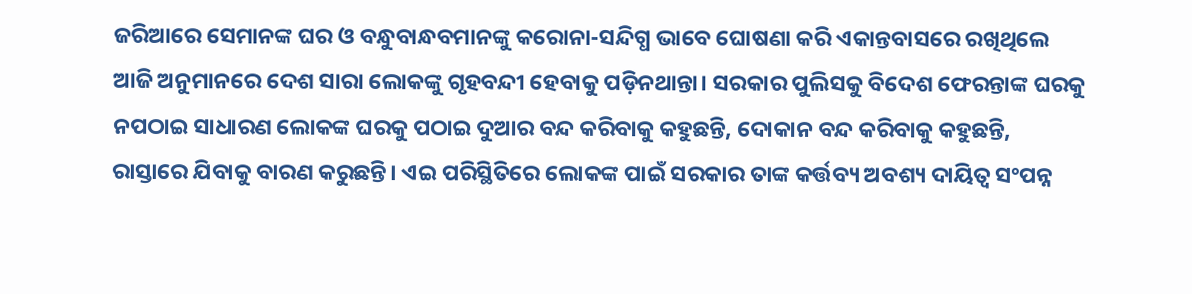ଜରିଆରେ ସେମାନଙ୍କ ଘର ଓ ବନ୍ଧୁବାନ୍ଧବମାନଙ୍କୁ କରୋନା-ସନ୍ଦିଗ୍ଧ ଭାବେ ଘୋଷଣା କରି ଏକାନ୍ତବାସରେ ରଖିଥିଲେ ଆଜି ଅନୁମାନରେ ଦେଶ ସାରା ଲୋକଙ୍କୁ ଗୃହବନ୍ଦୀ ହେବାକୁ ପଡ଼ିନଥାନ୍ତା। ସରକାର ପୁଲିସକୁ ବିଦେଶ ଫେରନ୍ତାଙ୍କ ଘରକୁ ନପଠାଇ ସାଧାରଣ ଲୋକଙ୍କ ଘରକୁ ପଠାଇ ଦୁଆର ବନ୍ଦ କରିବାକୁ କହୁଛନ୍ତି, ଦୋକାନ ବନ୍ଦ କରିବାକୁ କହୁଛନ୍ତି, ରାସ୍ତାରେ ଯିବାକୁ ବାରଣ କରୁଛନ୍ତି। ଏଇ ପରିସ୍ଥିତିରେ ଲୋକଙ୍କ ପାଇଁ ସରକାର ତାଙ୍କ କର୍ତ୍ତବ୍ୟ ଅବଶ୍ୟ ଦାୟିତ୍ୱ ସଂପନ୍ନ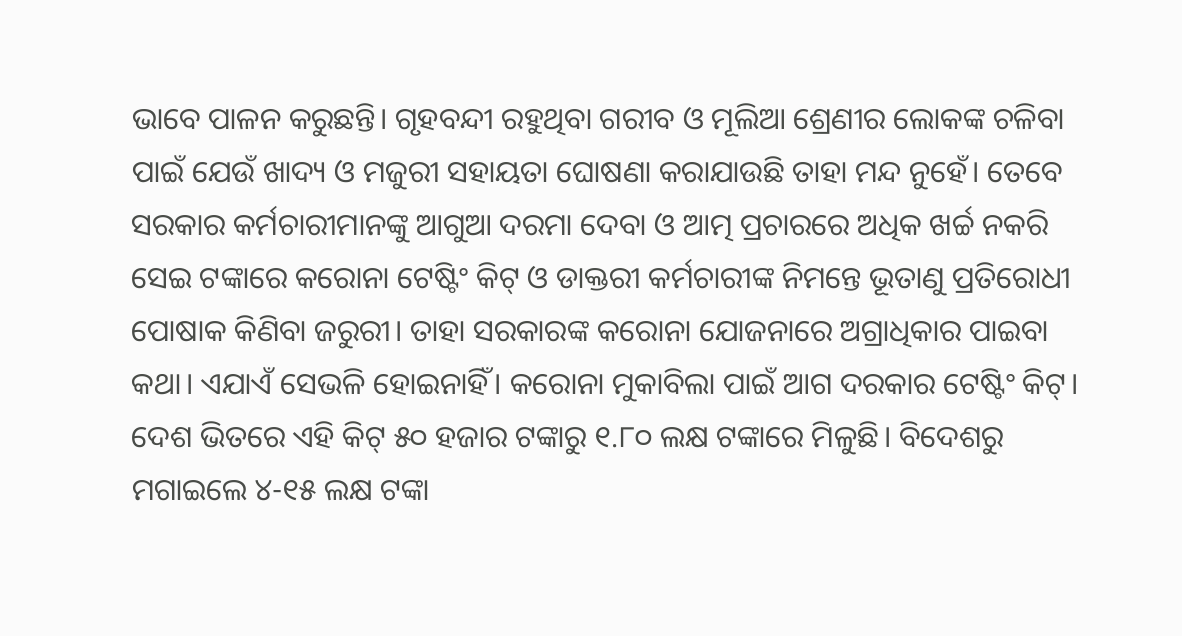ଭାବେ ପାଳନ କରୁଛନ୍ତି। ଗୃହବନ୍ଦୀ ରହୁଥିବା ଗରୀବ ଓ ମୂଲିଆ ଶ୍ରେଣୀର ଲୋକଙ୍କ ଚଳିବା ପାଇଁ ଯେଉଁ ଖାଦ୍ୟ ଓ ମଜୁରୀ ସହାୟତା ଘୋଷଣା କରାଯାଉଛି ତାହା ମନ୍ଦ ନୁହେଁ। ତେବେ ସରକାର କର୍ମଚାରୀମାନଙ୍କୁ ଆଗୁଆ ଦରମା ଦେବା ଓ ଆତ୍ମ ପ୍ରଚାରରେ ଅଧିକ ଖର୍ଚ୍ଚ ନକରି ସେଇ ଟଙ୍କାରେ କରୋନା ଟେଷ୍ଟିଂ କିଟ୍ ଓ ଡାକ୍ତରୀ କର୍ମଚାରୀଙ୍କ ନିମନ୍ତେ ଭୂତାଣୁ ପ୍ରତିରୋଧୀ ପୋଷାକ କିଣିବା ଜରୁରୀ। ତାହା ସରକାରଙ୍କ କରୋନା ଯୋଜନାରେ ଅଗ୍ରାଧିକାର ପାଇବା କଥା। ଏଯାଏଁ ସେଭଳି ହୋଇନାହିଁ। କରୋନା ମୁକାବିଲା ପାଇଁ ଆଗ ଦରକାର ଟେଷ୍ଟିଂ କିଟ୍। ଦେଶ ଭିତରେ ଏହି କିଟ୍ ୫୦ ହଜାର ଟଙ୍କାରୁ ୧.୮୦ ଲକ୍ଷ ଟଙ୍କାରେ ମିଳୁଛି। ବିଦେଶରୁ ମଗାଇଲେ ୪-୧୫ ଲକ୍ଷ ଟଙ୍କା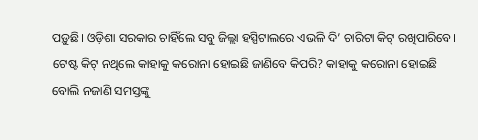ପଡ଼ୁଛି। ଓଡ଼ିଶା ସରକାର ଚାହିଁଲେ ସବୁ ଜିଲ୍ଲା ହସ୍ପିଟାଲରେ ଏଭଳି ଦି’ ଚାରିଟା କିଟ୍ ରଖିପାରିବେ। ଟେଷ୍ଟ କିଟ୍ ନଥିଲେ କାହାକୁ କରୋନା ହୋଇଛି ଜାଣିବେ କିପରି? କାହାକୁ କରୋନା ହୋଇଛି ବୋଲି ନଜାଣି ସମସ୍ତଙ୍କୁ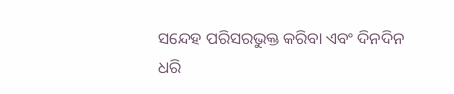ସନ୍ଦେହ ପରିସରଭୁକ୍ତ କରିବା ଏବଂ ଦିନଦିନ ଧରି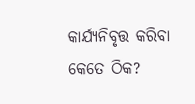କାର୍ଯ୍ୟନିବୃତ୍ତ କରିବା କେତେ ଠିକ?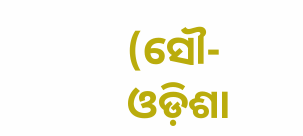(ସୌ- ଓଡ଼ିଶା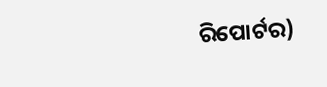ରିପୋର୍ଟର)